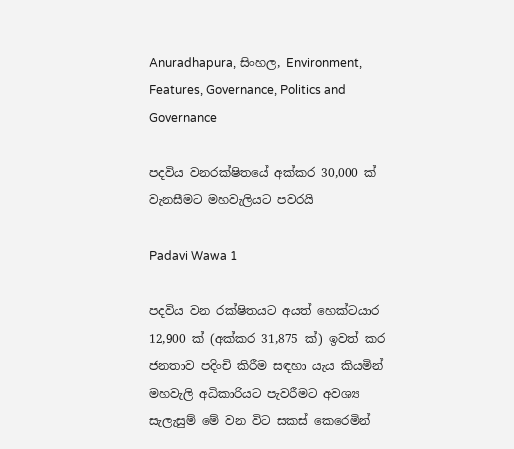Anuradhapura, සිංහල, Environment, Features, Governance, Politics and Governance

පදවිය වනරක්ෂිතයේ අක්කර 30,000 ක් වැනසීමට මහවැලියට පවරයි

Padavi Wawa 1

පදවිය වන රක්ෂිතයට අයත් හෙක්ටයාර 12,900 ක් (අක්කර 31,875 ක්) ඉවත් කර ජනතාව පදිංචි කිරීම සඳහා යැය කියමින් මහවැලි අධිකාරියට පැවරීමට අවශ්‍ය සැලැසුම් මේ වන විට සකස් කෙරෙමින්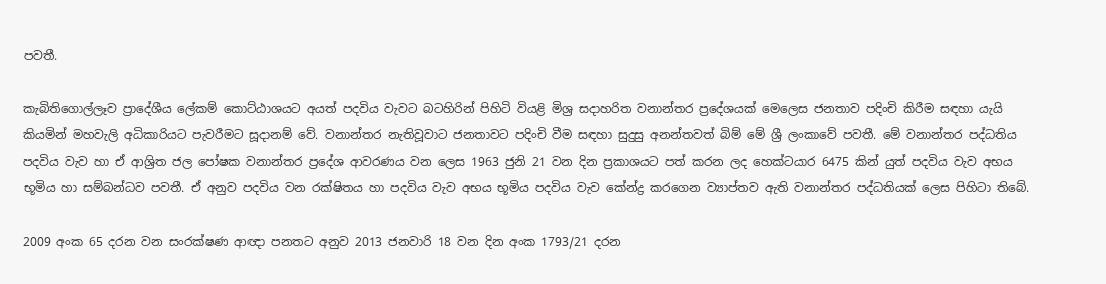පවතී.

කැබිතිගොල්ලෑව ප්‍රාදේශීය ලේකම් කොට්ඨාශයට අයත් පදවිය වැවට බටහිරින් පිහිටි වියළි මිශ්‍ර සදාහරිත වනාන්තර ප්‍රදේශයක් මෙලෙස ජනතාව පදිංචි කිරීම සඳහා යැයි කියමින් මහවැලි අධිකාරියට පැවරීමට සූදානම් වේ. වනාන්තර නැතිවූවාට ජනතාවට පදිංචි වීම සඳහා සුදුසු අනන්තවත් බිම් මේ ශ්‍රී ලංකාවේ පවතී. මේ වනාන්තර පද්ධතිය පදවිය වැව හා ඒ ආශ්‍රිත ජල පෝෂක වනාන්තර ප්‍රදේශ ආවරණය වන ලෙස 1963 ජුනි 21 වන දින ප්‍රකාශයට පත් කරන ලද හෙක්ටයාර 6475 කින් යුත් පදවිය වැව අභය භූමිය හා සම්බන්ධව පවතී. ඒ අනුව පදවිය වන රක්ෂිතය හා පදවිය වැව අභය භූමිය පදවිය වැව කේන්ද්‍ර කරගෙන ව්‍යාප්තව ඇති වනාන්තර පද්ධතියක් ලෙස පිහිටා තිබේ.

2009 අංක 65 දරන වන සංරක්ෂණ ආඥා පනතට අනුව 2013 ජනවාරි 18 වන දින අංක 1793/21 දරන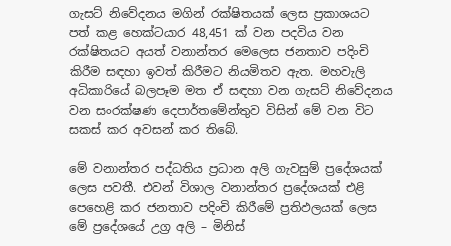ගැසට් නිවේදනය මගින් රක්ෂිතයක් ලෙස ප්‍රකාශයට පත් කළ හෙක්ටයාර 48,451 ක් වන පදවිය වන රක්ෂිතයට අයත් වනාන්තර මෙලෙස ජනතාව පදිංචි කිරීම සඳහා ඉවත් කිරීමට නියමිතව ඇත. මහවැලි අධිකාරියේ බලපෑම මත ඒ සඳහා වන ගැසට් නිවේදනය වන සංරක්ෂණ දෙපාර්තමේන්තුව විසින් මේ වන විට සකස් කර අවසන් කර තිබේ.

මේ වනාන්තර පද්ධතිය ප්‍රධාන අලි ගැවසුම් ප්‍රදේශයක් ලෙස පවතී. එවන් විශාල වනාන්තර ප්‍රදේශයක් එළි පෙහෙළි කර ජනතාව පදිංචි කිරීමේ ප්‍රතිඵලයක් ලෙස මේ ප්‍රදේශයේ උග්‍ර අලි – මිනිස්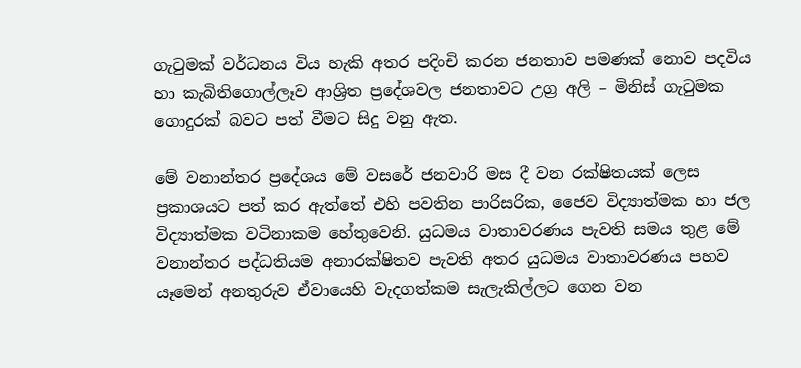ගැටුමක් වර්ධනය විය හැකි අතර පදිංචි කරන ජනතාව පමණක් නොව පදවිය හා කැබිතිගොල්ලෑව ආශ්‍රිත ප්‍රදේශවල ජනතාවට උග්‍ර අලි – මිනිස් ගැටුමක ගොදුරක් බවට පත් වීමට සිදු වනු ඇත.

මේ වනාන්තර ප්‍රදේශය මේ වසරේ ජනවාරි මස දී වන රක්ෂිතයක් ලෙස ප්‍රකාශයට පත් කර ඇත්තේ එහි පවතින පාරිසරික, ජෛව විද්‍යාත්මක හා ජල විද්‍යාත්මක වටිනාකම හේතුවෙනි. යුධමය වාතාවරණය පැවති සමය තුළ මේ වනාන්තර පද්ධතියම අනාරක්ෂිතව පැවති අතර යුධමය වාතාවරණය පහව යෑමෙන් අනතුරුව ඒවායෙහි වැදගත්කම සැලැකිල්ලට ගෙන වන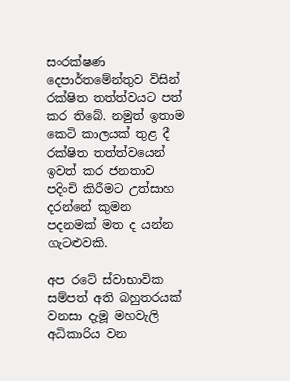සංරක්ෂණ දෙපාර්තමේන්තුව විසින් රක්ෂිත තත්ත්වයට පත් කර තිබේ. නමුත් ඉතාම කෙටි කාලයක් තුළ දී රක්ෂිත තත්ත්වයෙන් ඉවත් කර ජනතාව පදිංචි කිරීමට උත්සාහ දරන්නේ කුමන පදනමක් මත ද යන්න ගැටළුවකි.

අප රටේ ස්වාභාවික සම්පත් අති බහුතරයක් වනසා දැමූ මහවැලි අධිකාරිය වන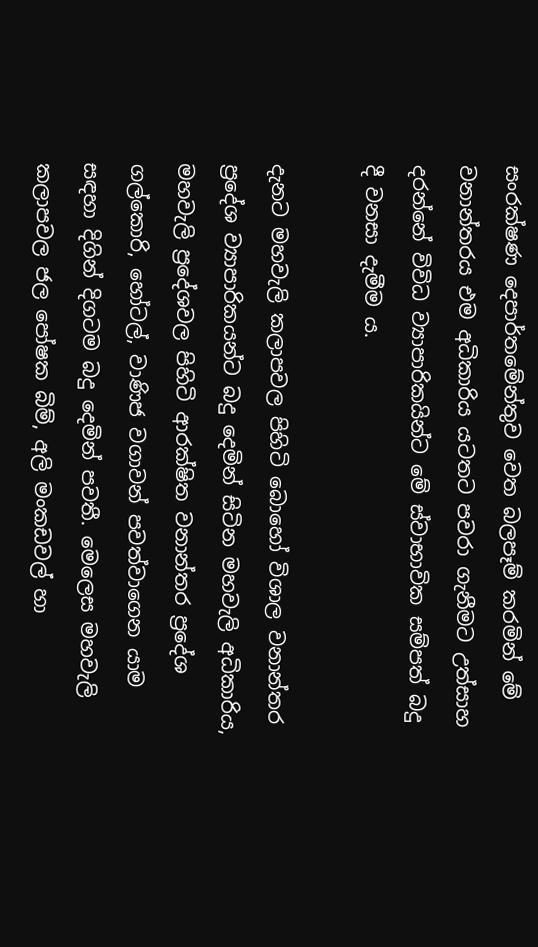සංරක්ෂණ දෙපාර්තමේන්තුව වෙත බලපෑම් කරමින් මේ වනාන්තරය එම අධිකාරිය යටතට පවරා ගැනීමට උත්සාහ දරන්නේ විවිධ ව්‍යාපාරිකයින්ට මේ ස්වාභාවික සම්පත් බදු දී වනසා දැමීම ය.

දැනට මහවැලි කලාපවල පිහිටි බොහෝ විශාල වනාන්තර ප්‍රදේශ ව්‍යාපාරිකයන්ට බදු දෙමින් සිටින මහවැලි අධිකාරිය, මහවැලි ප්‍රදේශවල පිහිටි ආරක්ෂිත වනාන්තර ප්‍රදේශ ගල්කොරි, හෝටල්, වාණිජ වගාවන් පවත්වාගෙන යාම සඳහා දිගින් දිගටම බදු දෙමින් පවතී. මෙලෙස මහවැලි කලාපවල ජල පෝෂක බිම්, අලි මංකඩවල් හා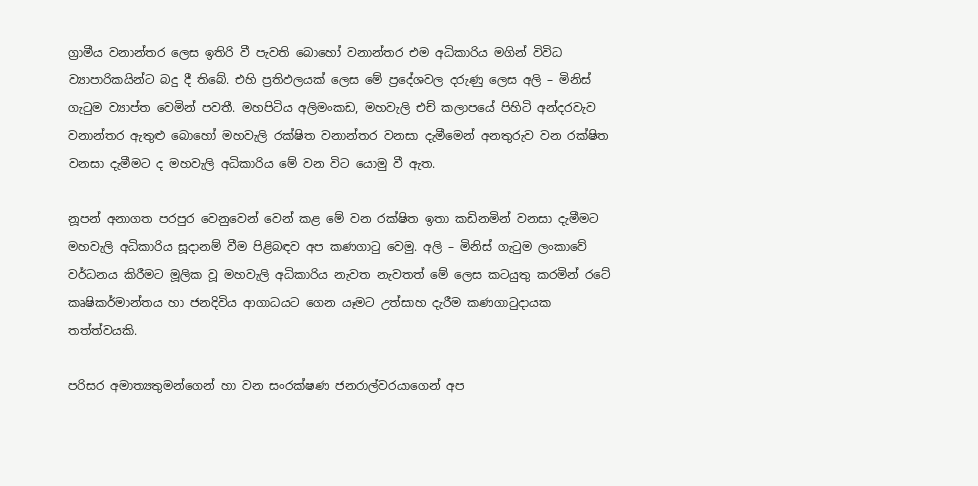ග්‍රාමීය වනාන්තර ලෙස ඉතිරි වී පැවති බොහෝ වනාන්තර එම අධිකාරිය මගින් විවිධ ව්‍යාපාරිකයින්ට බදු දී තිබේ. එහි ප්‍රතිඵලයක් ලෙස මේ ප්‍රදේශවල දරුණු ලෙස අලි – මිනිස් ගැටුම ව්‍යාප්ත වෙමින් පවතී. මහපිටිය අලිමංකඩ, මහවැලි එච් කලාපයේ පිහිටි අන්දරවැව වනාන්තර ඇතුළු බොහෝ මහවැලි රක්ෂිත වනාන්තර වනසා දැමීමෙන් අනතුරුව වන රක්ෂිත වනසා දැමීමට ද මහවැලි අධිකාරිය මේ වන විට යොමු වී ඇත.

නූපන් අනාගත පරපුර වෙනුවෙන් වෙන් කළ මේ වන රක්ෂිත ඉතා කඩිනමින් වනසා දැමීමට මහවැලි අධිකාරිය සූදානම් වීම පිළිබඳව අප කණගාටු වෙමු. අලි – මිනිස් ගැටුම ලංකාවේ වර්ධනය කිරීමට මූලික වූ මහවැලි අධිකාරිය නැවත නැවතත් මේ ලෙස කටයුතු කරමින් රටේ කෘෂිකර්මාන්තය හා ජනදිවිය ආගාධයට ගෙන යෑමට උත්සාහ දැරීම කණගාටුදායක තත්ත්වයකි.

පරිසර අමාත්‍යතුමන්ගෙන් හා වන සංරක්ෂණ ජනරාල්වරයාගෙන් අප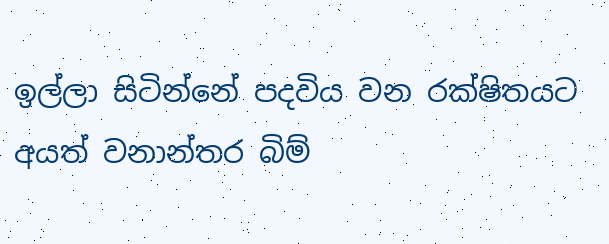ඉල්ලා සිටින්නේ පදවිය වන රක්ෂිතයට අයත් වනාන්තර බිම්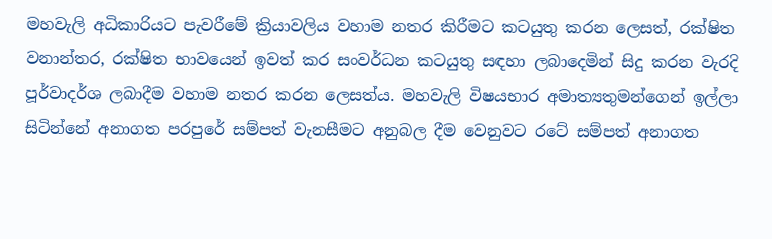මහවැලි අධිකාරියට පැවරීමේ ක්‍රියාවලිය වහාම නතර කිරීමට කටයුතු කරන ලෙසත්, රක්ෂිත වනාන්තර, රක්ෂිත භාවයෙන් ඉවත් කර සංවර්ධන කටයුතු සඳහා ලබාදෙමින් සිදු කරන වැරදි පූර්වාදර්ශ ලබාදීම වහාම නතර කරන ලෙසත්ය. මහවැලි විෂයභාර අමාත්‍යතුමන්ගෙන් ඉල්ලා සිටින්නේ අනාගත පරපුරේ සම්පත් වැනසීමට අනුබල දීම වෙනුවට රටේ සම්පත් අනාගත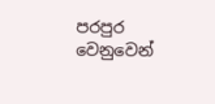පරපුර වෙනුවෙන්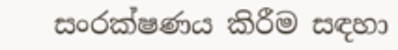සංරක්ෂණය කිරීම සඳහා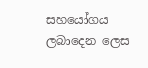සහයෝගය ලබාදෙන ලෙස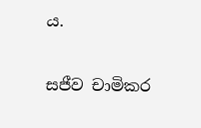ය.

සජීව චාමිකර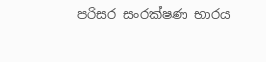පරිසර සංරක්ෂණ භාරය